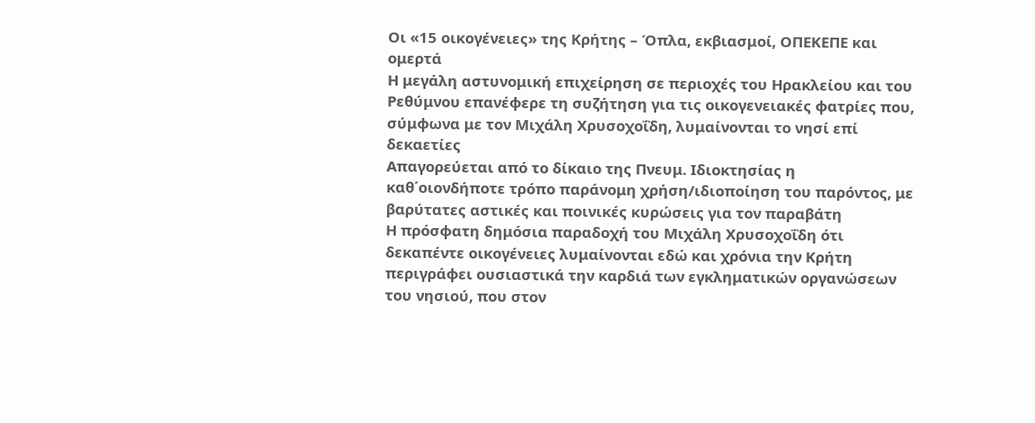Οι «15 οικογένειες» της Κρήτης – Όπλα, εκβιασμοί, ΟΠΕΚΕΠΕ και ομερτά
Η μεγάλη αστυνομική επιχείρηση σε περιοχές του Ηρακλείου και του Ρεθύμνου επανέφερε τη συζήτηση για τις οικογενειακές φατρίες που, σύμφωνα με τον Μιχάλη Χρυσοχοΐδη, λυμαίνονται το νησί επί δεκαετίες
Απαγορεύεται από το δίκαιο της Πνευμ. Ιδιοκτησίας η καθ΄οιονδήποτε τρόπο παράνομη χρήση/ιδιοποίηση του παρόντος, με βαρύτατες αστικές και ποινικές κυρώσεις για τον παραβάτη
Η πρόσφατη δημόσια παραδοχή του Μιχάλη Χρυσοχοΐδη ότι δεκαπέντε οικογένειες λυμαίνονται εδώ και χρόνια την Κρήτη περιγράφει ουσιαστικά την καρδιά των εγκληματικών οργανώσεων του νησιού, που στον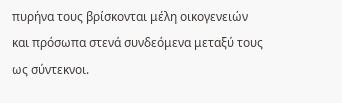πυρήνα τους βρίσκονται μέλη οικογενειών και πρόσωπα στενά συνδεόμενα μεταξύ τους ως σύντεκνοι.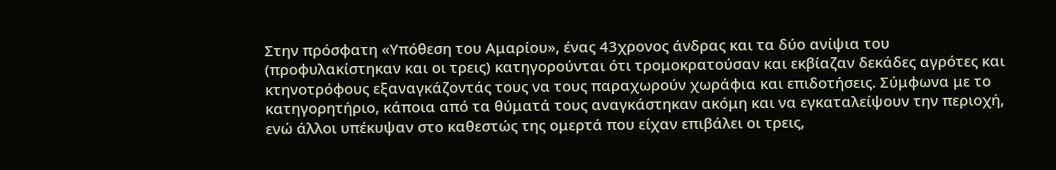Στην πρόσφατη «Υπόθεση του Αμαρίου», ένας 43χρονος άνδρας και τα δύο ανίψια του (προφυλακίστηκαν και οι τρεις) κατηγορούνται ότι τρομοκρατούσαν και εκβίαζαν δεκάδες αγρότες και κτηνοτρόφους εξαναγκάζοντάς τους να τους παραχωρούν χωράφια και επιδοτήσεις. Σύμφωνα με το κατηγορητήριο, κάποια από τα θύματά τους αναγκάστηκαν ακόμη και να εγκαταλείψουν την περιοχή, ενώ άλλοι υπέκυψαν στο καθεστώς της ομερτά που είχαν επιβάλει οι τρεις,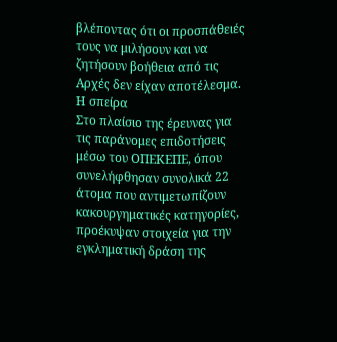βλέποντας ότι οι προσπάθειές τους να μιλήσουν και να ζητήσουν βοήθεια από τις Αρχές δεν είχαν αποτέλεσμα.
Η σπείρα
Στο πλαίσιο της έρευνας για τις παράνομες επιδοτήσεις μέσω του ΟΠΕΚΕΠΕ, όπου συνελήφθησαν συνολικά 22 άτομα που αντιμετωπίζουν κακουργηματικές κατηγορίες, προέκυψαν στοιχεία για την εγκληματική δράση της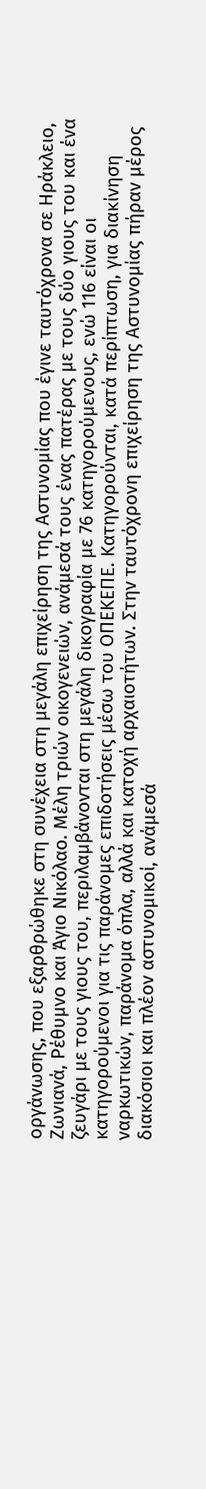οργάνωσης, που εξαρθρώθηκε στη συνέχεια στη μεγάλη επιχείρηση της Αστυνομίας που έγινε ταυτόχρονα σε Ηράκλειο, Ζωνιανά, Ρέθυμνο και Άγιο Νικόλαο. Μέλη τριών οικογενειών, ανάμεσά τους ένας πατέρας με τους δύο γιους του και ένα ζευγάρι με τους γιους του, περιλαμβάνονται στη μεγάλη δικογραφία με 76 κατηγορούμενους, ενώ 116 είναι οι κατηγορούμενοι για τις παράνομες επιδοτήσεις μέσω του ΟΠΕΚΕΠΕ. Κατηγορούνται, κατά περίπτωση, για διακίνηση ναρκωτικών, παράνομα όπλα, αλλά και κατοχή αρχαιοτήτων. Στην ταυτόχρονη επιχείρηση της Αστυνομίας πήραν μέρος διακόσιοι και πλέον αστυνομικοί, ανάμεσά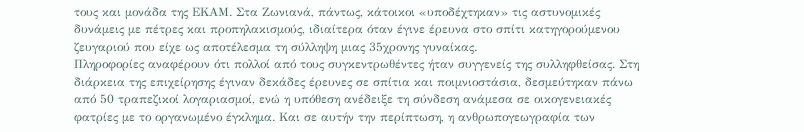τους και μονάδα της ΕΚΑΜ. Στα Ζωνιανά, πάντως, κάτοικοι «υποδέχτηκαν» τις αστυνομικές δυνάμεις με πέτρες και προπηλακισμούς, ιδιαίτερα όταν έγινε έρευνα στο σπίτι κατηγορούμενου ζευγαριού που είχε ως αποτέλεσμα τη σύλληψη μιας 35χρονης γυναίκας.
Πληροφορίες αναφέρουν ότι πολλοί από τους συγκεντρωθέντες ήταν συγγενείς της συλληφθείσας. Στη διάρκεια της επιχείρησης έγιναν δεκάδες έρευνες σε σπίτια και ποιμνιοστάσια, δεσμεύτηκαν πάνω από 50 τραπεζικοί λογαριασμοί, ενώ η υπόθεση ανέδειξε τη σύνδεση ανάμεσα σε οικογενειακές φατρίες με το οργανωμένο έγκλημα. Και σε αυτήν την περίπτωση, η ανθρωπογεωγραφία των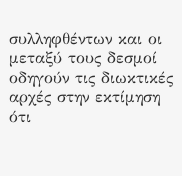συλληφθέντων και οι μεταξύ τους δεσμοί οδηγούν τις διωκτικές αρχές στην εκτίμηση ότι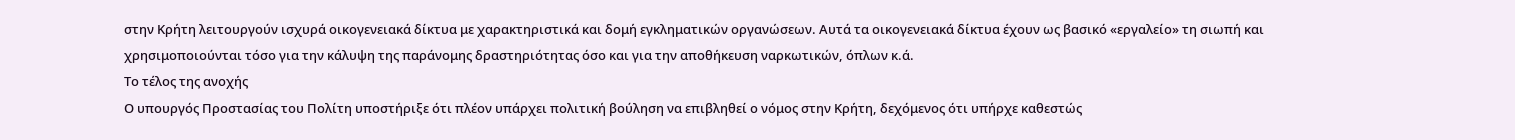στην Κρήτη λειτουργούν ισχυρά οικογενειακά δίκτυα με χαρακτηριστικά και δομή εγκληματικών οργανώσεων. Αυτά τα οικογενειακά δίκτυα έχουν ως βασικό «εργαλείο» τη σιωπή και χρησιμοποιούνται τόσο για την κάλυψη της παράνομης δραστηριότητας όσο και για την αποθήκευση ναρκωτικών, όπλων κ.ά.
Το τέλος της ανοχής
Ο υπουργός Προστασίας του Πολίτη υποστήριξε ότι πλέον υπάρχει πολιτική βούληση να επιβληθεί ο νόμος στην Κρήτη, δεχόμενος ότι υπήρχε καθεστώς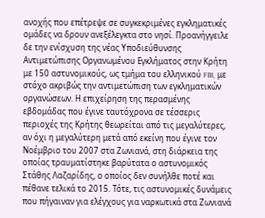ανοχής που επέτρεψε σε συγκεκριμένες εγκληματικές ομάδες να δρουν ανεξέλεγκτα στο νησί. Προανήγγειλε δε την ενίσχυση της νέας Υποδιεύθυνσης Αντιμετώπισης Οργανωμένου Εγκλήματος στην Κρήτη με 150 αστυνομικούς, ως τμήμα του ελληνικού FBI, με στόχο ακριβώς την αντιμετώπιση των εγκληματικών οργανώσεων. Η επιχείρηση της περασμένης εβδομάδας που έγινε ταυτόχρονα σε τέσσερις περιοχές της Κρήτης θεωρείται από τις μεγαλύτερες, αν όχι η μεγαλύτερη μετά από εκείνη που έγινε τον Νοέμβριο του 2007 στα Ζωνιανά, στη διάρκεια της οποίας τραυματίστηκε βαρύτατα ο αστυνομικός Στάθης Λαζαρίδης, ο οποίος δεν συνήλθε ποτέ και πέθανε τελικά το 2015. Τότε, τις αστυνομικές δυνάμεις που πήγαιναν για ελέγχους για ναρκωτικά στα Ζωνιανά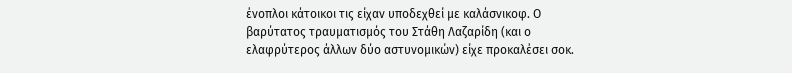ένοπλοι κάτοικοι τις είχαν υποδεχθεί με καλάσνικοφ. Ο βαρύτατος τραυματισμός του Στάθη Λαζαρίδη (και ο ελαφρύτερος άλλων δύο αστυνομικών) είχε προκαλέσει σοκ.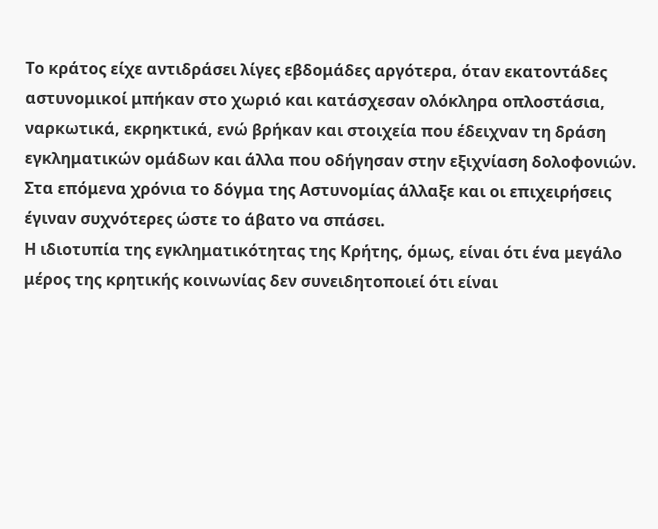Το κράτος είχε αντιδράσει λίγες εβδομάδες αργότερα, όταν εκατοντάδες αστυνομικοί μπήκαν στο χωριό και κατάσχεσαν ολόκληρα οπλοστάσια, ναρκωτικά, εκρηκτικά, ενώ βρήκαν και στοιχεία που έδειχναν τη δράση εγκληματικών ομάδων και άλλα που οδήγησαν στην εξιχνίαση δολοφονιών. Στα επόμενα χρόνια το δόγμα της Αστυνομίας άλλαξε και οι επιχειρήσεις έγιναν συχνότερες ώστε το άβατο να σπάσει.
Η ιδιοτυπία της εγκληματικότητας της Κρήτης, όμως, είναι ότι ένα μεγάλο μέρος της κρητικής κοινωνίας δεν συνειδητοποιεί ότι είναι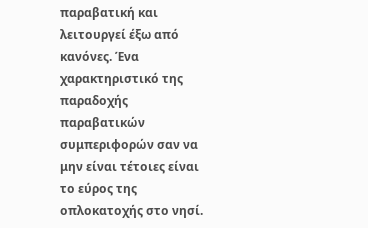παραβατική και λειτουργεί έξω από κανόνες. Ένα χαρακτηριστικό της παραδοχής παραβατικών συμπεριφορών σαν να μην είναι τέτοιες είναι το εύρος της οπλοκατοχής στο νησί.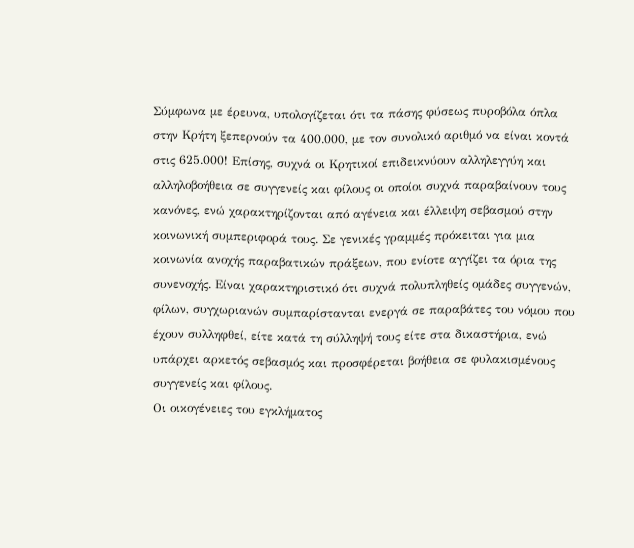Σύμφωνα με έρευνα, υπολογίζεται ότι τα πάσης φύσεως πυροβόλα όπλα στην Κρήτη ξεπερνούν τα 400.000, με τον συνολικό αριθμό να είναι κοντά στις 625.000! Επίσης, συχνά οι Κρητικοί επιδεικνύουν αλληλεγγύη και αλληλοβοήθεια σε συγγενείς και φίλους οι οποίοι συχνά παραβαίνουν τους κανόνες, ενώ χαρακτηρίζονται από αγένεια και έλλειψη σεβασμού στην κοινωνική συμπεριφορά τους. Σε γενικές γραμμές πρόκειται για μια κοινωνία ανοχής παραβατικών πράξεων, που ενίοτε αγγίζει τα όρια της συνενοχής. Είναι χαρακτηριστικό ότι συχνά πολυπληθείς ομάδες συγγενών, φίλων, συγχωριανών συμπαρίστανται ενεργά σε παραβάτες του νόμου που έχουν συλληφθεί, είτε κατά τη σύλληψή τους είτε στα δικαστήρια, ενώ υπάρχει αρκετός σεβασμός και προσφέρεται βοήθεια σε φυλακισμένους συγγενείς και φίλους.
Οι οικογένειες του εγκλήματος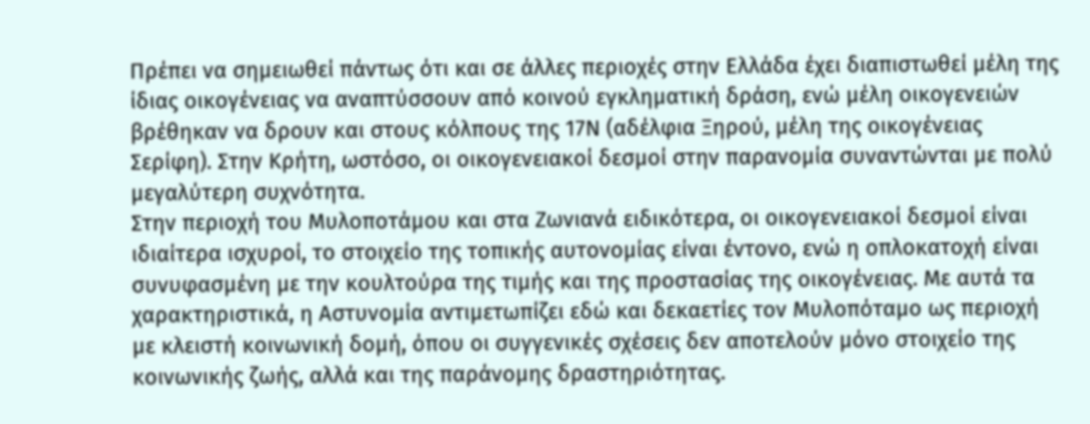Πρέπει να σημειωθεί πάντως ότι και σε άλλες περιοχές στην Ελλάδα έχει διαπιστωθεί μέλη της ίδιας οικογένειας να αναπτύσσουν από κοινού εγκληματική δράση, ενώ μέλη οικογενειών βρέθηκαν να δρουν και στους κόλπους της 17Ν (αδέλφια Ξηρού, μέλη της οικογένειας Σερίφη). Στην Κρήτη, ωστόσο, οι οικογενειακοί δεσμοί στην παρανομία συναντώνται με πολύ μεγαλύτερη συχνότητα.
Στην περιοχή του Μυλοποτάμου και στα Ζωνιανά ειδικότερα, οι οικογενειακοί δεσμοί είναι ιδιαίτερα ισχυροί, το στοιχείο της τοπικής αυτονομίας είναι έντονο, ενώ η οπλοκατοχή είναι συνυφασμένη με την κουλτούρα της τιμής και της προστασίας της οικογένειας. Με αυτά τα χαρακτηριστικά, η Αστυνομία αντιμετωπίζει εδώ και δεκαετίες τον Μυλοπόταμο ως περιοχή με κλειστή κοινωνική δομή, όπου οι συγγενικές σχέσεις δεν αποτελούν μόνο στοιχείο της κοινωνικής ζωής, αλλά και της παράνομης δραστηριότητας.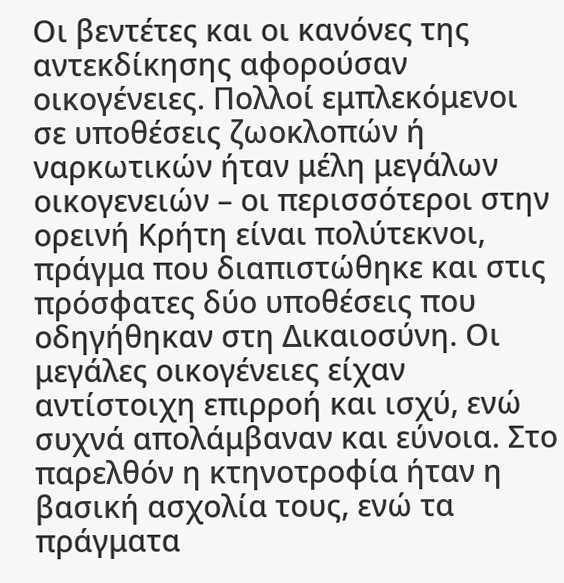Οι βεντέτες και οι κανόνες της αντεκδίκησης αφορούσαν οικογένειες. Πολλοί εμπλεκόμενοι σε υποθέσεις ζωοκλοπών ή ναρκωτικών ήταν μέλη μεγάλων οικογενειών – οι περισσότεροι στην ορεινή Κρήτη είναι πολύτεκνοι, πράγμα που διαπιστώθηκε και στις πρόσφατες δύο υποθέσεις που οδηγήθηκαν στη Δικαιοσύνη. Οι μεγάλες οικογένειες είχαν αντίστοιχη επιρροή και ισχύ, ενώ συχνά απολάμβαναν και εύνοια. Στο παρελθόν η κτηνοτροφία ήταν η βασική ασχολία τους, ενώ τα πράγματα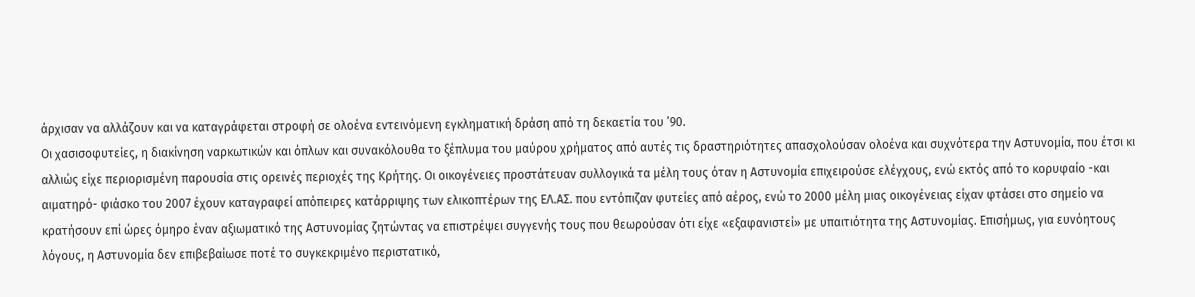άρχισαν να αλλάζουν και να καταγράφεται στροφή σε ολοένα εντεινόμενη εγκληματική δράση από τη δεκαετία του ’90.
Οι χασισοφυτείες, η διακίνηση ναρκωτικών και όπλων και συνακόλουθα το ξέπλυμα του μαύρου χρήματος από αυτές τις δραστηριότητες απασχολούσαν ολοένα και συχνότερα την Αστυνομία, που έτσι κι αλλιώς είχε περιορισμένη παρουσία στις ορεινές περιοχές της Κρήτης. Οι οικογένειες προστάτευαν συλλογικά τα μέλη τους όταν η Αστυνομία επιχειρούσε ελέγχους, ενώ εκτός από το κορυφαίο -και αιματηρό- φιάσκο του 2007 έχουν καταγραφεί απόπειρες κατάρριψης των ελικοπτέρων της ΕΛ.ΑΣ. που εντόπιζαν φυτείες από αέρος, ενώ το 2000 μέλη μιας οικογένειας είχαν φτάσει στο σημείο να κρατήσουν επί ώρες όμηρο έναν αξιωματικό της Αστυνομίας ζητώντας να επιστρέψει συγγενής τους που θεωρούσαν ότι είχε «εξαφανιστεί» με υπαιτιότητα της Αστυνομίας. Επισήμως, για ευνόητους λόγους, η Αστυνομία δεν επιβεβαίωσε ποτέ το συγκεκριμένο περιστατικό,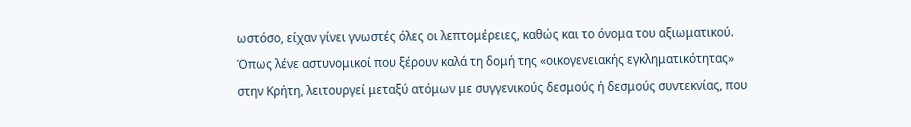ωστόσο, είχαν γίνει γνωστές όλες οι λεπτομέρειες, καθώς και το όνομα του αξιωματικού.
Όπως λένε αστυνομικοί που ξέρουν καλά τη δομή της «οικογενειακής εγκληματικότητας» στην Κρήτη, λειτουργεί μεταξύ ατόμων με συγγενικούς δεσμούς ή δεσμούς συντεκνίας, που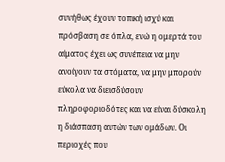συνήθως έχουν τοπική ισχύ και πρόσβαση σε όπλα, ενώ η ομερτά του αίματος έχει ως συνέπεια να μην ανοίγουν τα στόματα, να μην μπορούν εύκολα να διεισδύσουν πληροφοριοδότες και να είναι δύσκολη η διάσπαση αυτών των ομάδων. Οι περιοχές που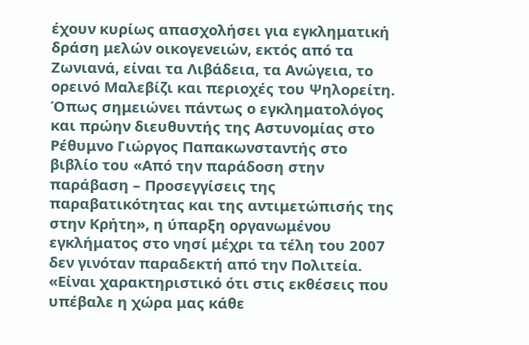έχουν κυρίως απασχολήσει για εγκληματική δράση μελών οικογενειών, εκτός από τα Ζωνιανά, είναι τα Λιβάδεια, τα Ανώγεια, το ορεινό Μαλεβίζι και περιοχές του Ψηλορείτη.
Όπως σημειώνει πάντως ο εγκληματολόγος και πρώην διευθυντής της Αστυνομίας στο Ρέθυμνο Γιώργος Παπακωνσταντής στο βιβλίο του «Από την παράδοση στην παράβαση – Προσεγγίσεις της παραβατικότητας και της αντιμετώπισής της στην Κρήτη», η ύπαρξη οργανωμένου εγκλήματος στο νησί μέχρι τα τέλη του 2007 δεν γινόταν παραδεκτή από την Πολιτεία. «Είναι χαρακτηριστικό ότι στις εκθέσεις που υπέβαλε η χώρα μας κάθε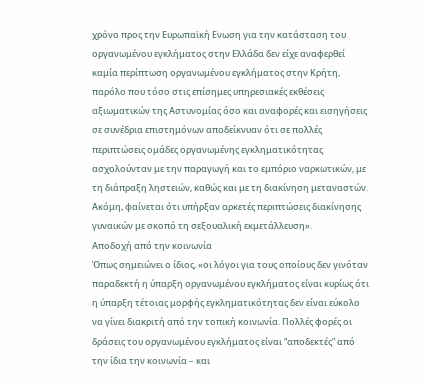χρόνο προς την Ευρωπαϊκή Ενωση για την κατάσταση του οργανωμένου εγκλήματος στην Ελλάδα δεν είχε αναφερθεί καμία περίπτωση οργανωμένου εγκλήματος στην Κρήτη, παρόλο που τόσο στις επίσημες υπηρεσιακές εκθέσεις αξιωματικών της Αστυνομίας όσο και αναφορές και εισηγήσεις σε συνέδρια επιστημόνων αποδείκνυαν ότι σε πολλές περιπτώσεις ομάδες οργανωμένης εγκληματικότητας ασχολούνταν με την παραγωγή και το εμπόριο ναρκωτικών, με τη διάπραξη ληστειών, καθώς και με τη διακίνηση μεταναστών. Ακόμη, φαίνεται ότι υπήρξαν αρκετές περιπτώσεις διακίνησης γυναικών με σκοπό τη σεξουαλική εκμετάλλευση».
Αποδοχή από την κοινωνία
Όπως σημειώνει ο ίδιος, «οι λόγοι για τους οποίους δεν γινόταν παραδεκτή η ύπαρξη οργανωμένου εγκλήματος είναι κυρίως ότι η ύπαρξη τέτοιας μορφής εγκληματικότητας δεν είναι εύκολο να γίνει διακριτή από την τοπική κοινωνία. Πολλές φορές οι δράσεις του οργανωμένου εγκλήματος είναι “αποδεκτές” από την ίδια την κοινωνία – και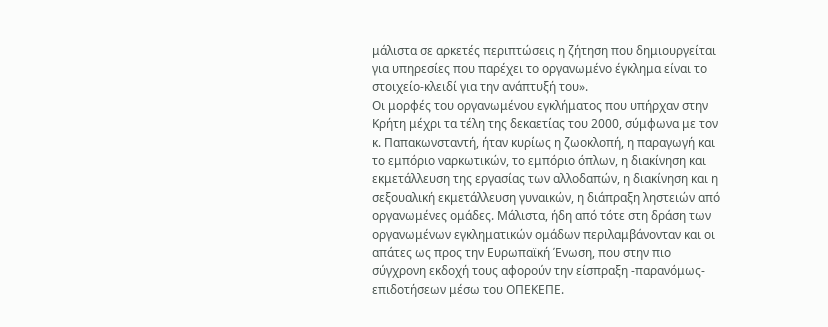μάλιστα σε αρκετές περιπτώσεις η ζήτηση που δημιουργείται για υπηρεσίες που παρέχει το οργανωμένο έγκλημα είναι το στοιχείο-κλειδί για την ανάπτυξή του».
Οι μορφές του οργανωμένου εγκλήματος που υπήρχαν στην Κρήτη μέχρι τα τέλη της δεκαετίας του 2000, σύμφωνα με τον κ. Παπακωνσταντή, ήταν κυρίως η ζωοκλοπή, η παραγωγή και το εμπόριο ναρκωτικών, το εμπόριο όπλων, η διακίνηση και εκμετάλλευση της εργασίας των αλλοδαπών, η διακίνηση και η σεξουαλική εκμετάλλευση γυναικών, η διάπραξη ληστειών από οργανωμένες ομάδες. Μάλιστα, ήδη από τότε στη δράση των οργανωμένων εγκληματικών ομάδων περιλαμβάνονταν και οι απάτες ως προς την Ευρωπαϊκή Ένωση, που στην πιο σύγχρονη εκδοχή τους αφορούν την είσπραξη -παρανόμως- επιδοτήσεων μέσω του ΟΠΕΚΕΠΕ.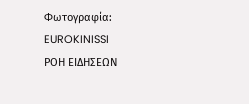Φωτογραφία: EUROKINISSI
ΡΟΗ ΕΙΔΗΣΕΩΝ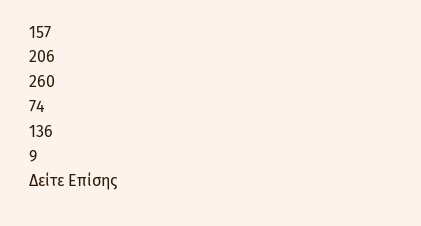157
206
260
74
136
9
Δείτε Επίσης